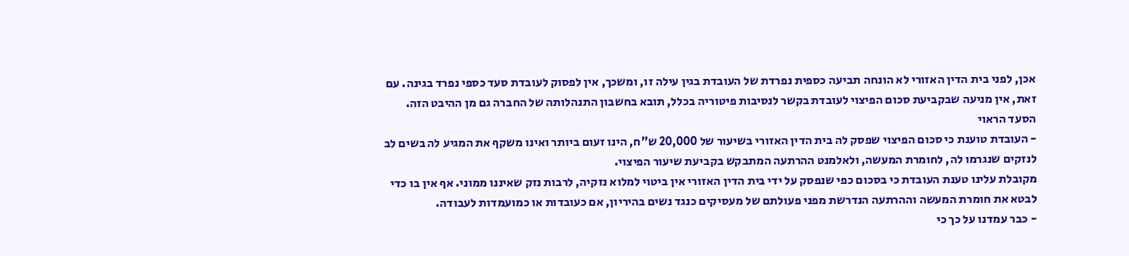אכן, לפני בית הדין האזורי לא הונחה תביעה כספית נפרדת של העובדת בגין עילה זו, ומשכך, אין לפסוק לעובדת סעד כספי נפרד בגינה. עם זאת, אין מניעה שבקביעת סכום הפיצוי לעובדת בקשר לנסיבות פיטוריה בכלל, תובא בחשבון התנהלותה של החברה גם מן ההיבט הזה.
הסעד הראוי
- העובדת טוענת כי סכום הפיצוי שפסק לה בית הדין האזורי בשיעור של 20,000 ש"ח, הינו זעום ביותר ואינו משקף את המגיע לה בשים לב לנזקים שנגרמו לה, לחומרת המעשה, ולאלמנט ההרתעה המתבקש בקביעת שיעור הפיצוי.
מקובלת עלינו טענת העובדת כי בסכום כפי שנפסק על ידי בית הדין האזורי אין ביטוי למלוא נזקיה, לרבות נזק שאיננו ממוני. אף אין בו כדי לבטא את חומרת המעשה וההרתעה הנדרשת מפני פעולתם של מעסיקים כנגד נשים בהיריון, אם כעובדות או כמועמדות לעבודה.
- כבר עמדנו על כך כי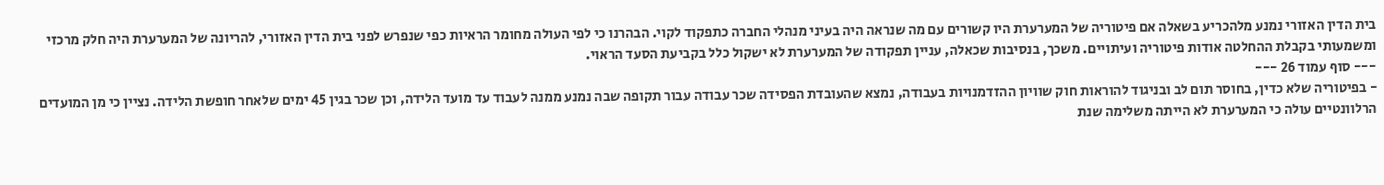בית הדין האזורי נמנע מלהכריע בשאלה אם פיטוריה של המערערת היו קשורים עם מה שנראה היה בעיני מנהלי החברה כתפקוד לקוי. הבהרנו כי לפי העולה מחומר הראיות כפי שנפרש לפני בית הדין האזורי, להריונה של המערערת היה חלק מרכזי ומשמעותי בקבלת ההחלטה אודות פיטוריה ועיתויים. משכך, בנסיבות שכאלה, עניין תפקודה של המערערת לא ישקול כלל בקביעת הסעד הראוי.
--- סוף עמוד 26 ---
- בפיטוריה שלא כדין, בחוסר תום לב ובניגוד להוראות חוק שוויון ההזדמנויות בעבודה, נמצא שהעובדת הפסידה שכר עבודה עבור תקופה שבה נמנע ממנה לעבוד עד מועד הלידה, וכן שכר בגין 45 ימים שלאחר חופשת הלידה. נציין כי מן המועדים הרלוונטיים עולה כי המערערת לא הייתה משלימה שנת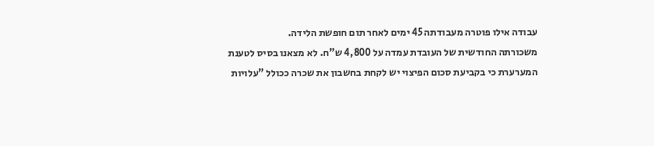עבודה אילו פוטרה מעבודתה 45 ימים לאחר תום חופשת הלידה.
משכורתה החודשית של העובדת עמדה על 4,800 ש"ח. לא מצאנו בסיס לטענת המערערת כי בקביעת סכום הפיצוי יש לקחת בחשבון את שכרה ככולל "עלויות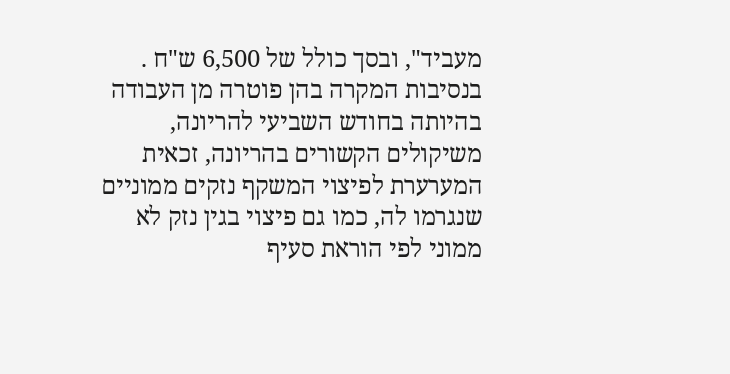מעביד", ובסך כולל של 6,500 ש"ח .
בנסיבות המקרה בהן פוטרה מן העבודה בהיותה בחודש השביעי להריונה, משיקולים הקשורים בהריונה, זכאית המערערת לפיצוי המשקף נזקים ממוניים שנגרמו לה, כמו גם פיצוי בגין נזק לא ממוני לפי הוראת סעיף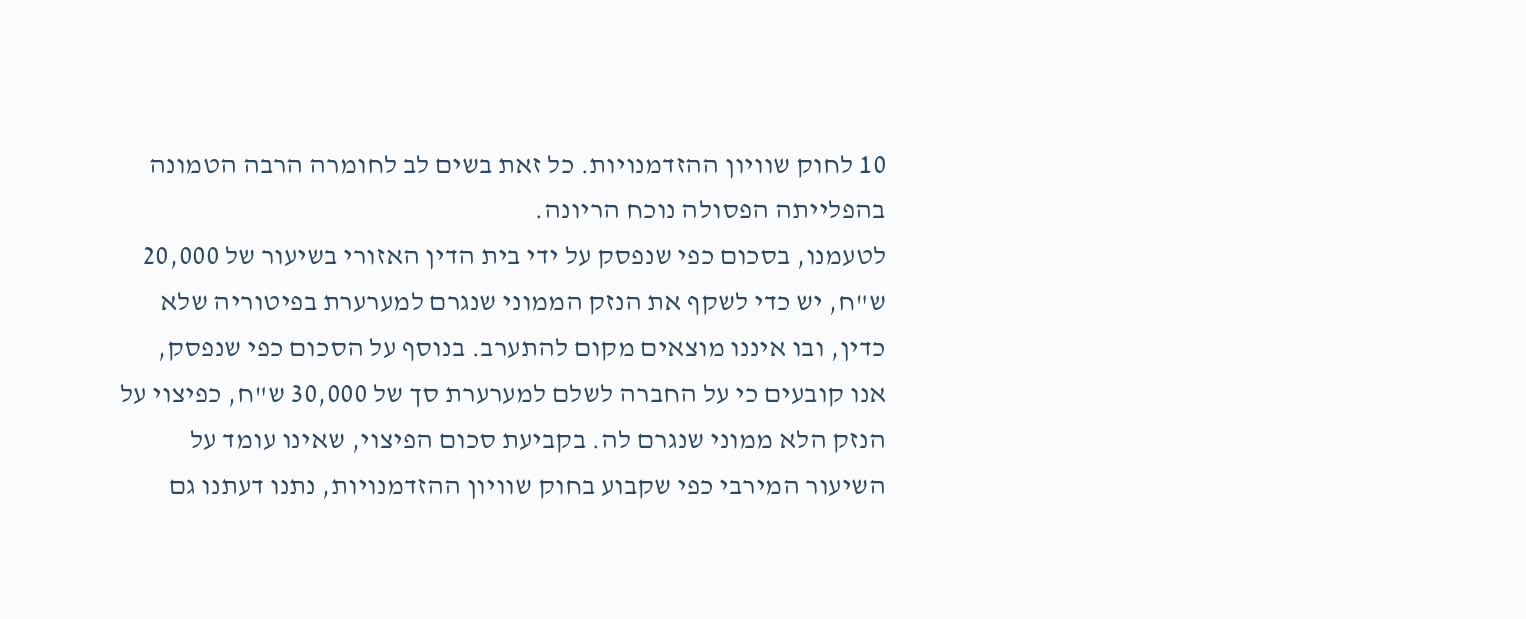10 לחוק שוויון ההזדמנויות. כל זאת בשים לב לחומרה הרבה הטמונה בהפלייתה הפסולה נוכח הריונה.
לטעמנו, בסכום כפי שנפסק על ידי בית הדין האזורי בשיעור של 20,000 ש"ח, יש כדי לשקף את הנזק הממוני שנגרם למערערת בפיטוריה שלא כדין, ובו איננו מוצאים מקום להתערב. בנוסף על הסכום כפי שנפסק, אנו קובעים כי על החברה לשלם למערערת סך של 30,000 ש"ח, כפיצוי על הנזק הלא ממוני שנגרם לה. בקביעת סכום הפיצוי, שאינו עומד על השיעור המירבי כפי שקבוע בחוק שוויון ההזדמנויות, נתנו דעתנו גם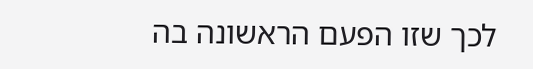לכך שזו הפעם הראשונה בה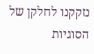נזקקנו לחלקן של הסוגיות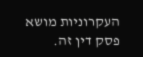העקרוניות מושא פסק דין זה.